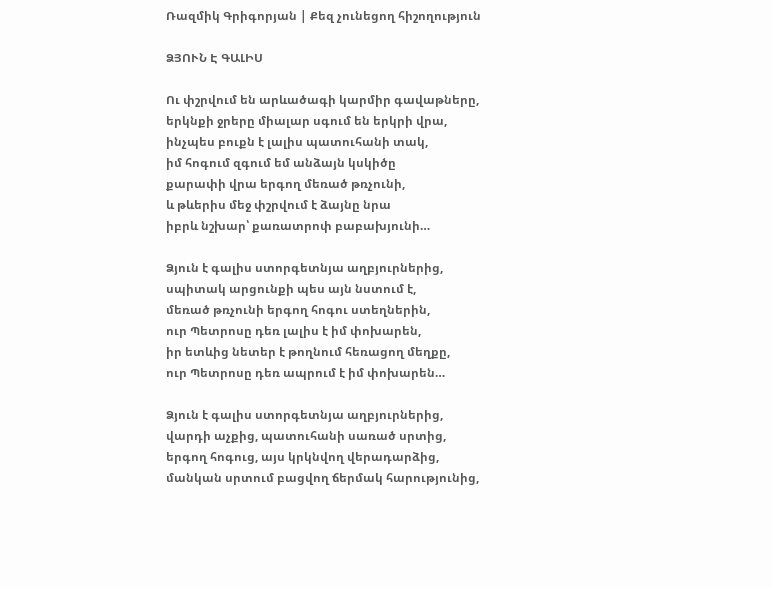Ռազմիկ Գրիգորյան | Քեզ չունեցող հիշողություն

ՁՅՈՒՆ Է ԳԱԼԻՍ

Ու փշրվում են արևածագի կարմիր գավաթները,
երկնքի ջրերը միալար սգում են երկրի վրա,
ինչպես բուքն է լալիս պատուհանի տակ,
իմ հոգում զգում եմ անձայն կսկիծը
քարափի վրա երգող մեռած թռչունի,
և թևերիս մեջ փշրվում է ձայնը նրա
իբրև նշխար՝ քառատրոփ բաբախյունի…

Ձյուն է գալիս ստորգետնյա աղբյուրներից,
սպիտակ արցունքի պես այն նստում է,
մեռած թռչունի երգող հոգու ստեղներին,
ուր Պետրոսը դեռ լալիս է իմ փոխարեն,
իր ետևից նետեր է թողնում հեռացող մեղքը,
ուր Պետրոսը դեռ ապրում է իմ փոխարեն…

Ձյուն է գալիս ստորգետնյա աղբյուրներից,
վարդի աչքից, պատուհանի սառած սրտից,
երգող հոգուց, այս կրկնվող վերադարձից,
մանկան սրտում բացվող ճերմակ հարությունից,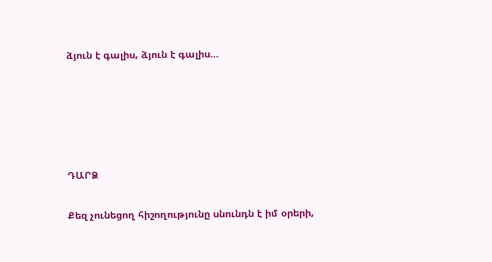ձյուն է գալիս, ձյուն է գալիս…





ԴԱՐՁ

Քեզ չունեցող հիշողությունը սնունդն է իմ օրերի,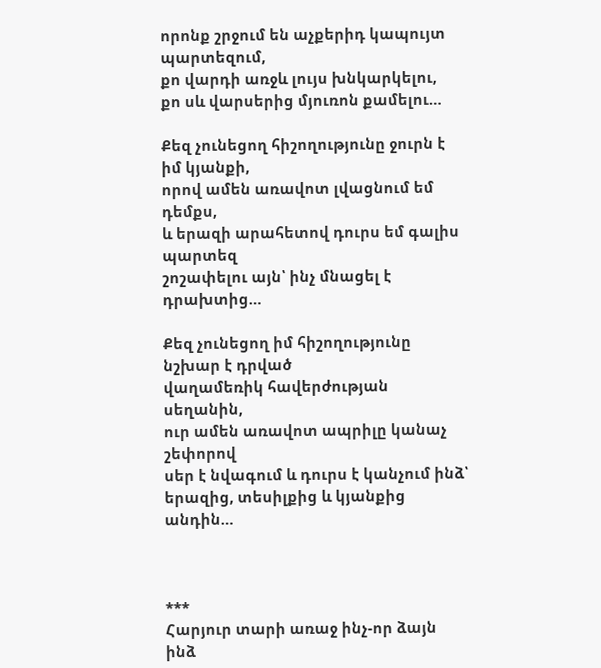որոնք շրջում են աչքերիդ կապույտ պարտեզում,
քո վարդի առջև լույս խնկարկելու,
քո սև վարսերից մյուռոն քամելու…

Քեզ չունեցող հիշողությունը ջուրն է իմ կյանքի,
որով ամեն առավոտ լվացնում եմ դեմքս,
և երազի արահետով դուրս եմ գալիս պարտեզ
շոշափելու այն՝ ինչ մնացել է դրախտից…

Քեզ չունեցող իմ հիշողությունը նշխար է դրված
վաղամեռիկ հավերժության սեղանին,
ուր ամեն առավոտ ապրիլը կանաչ շեփորով
սեր է նվագում և դուրս է կանչում ինձ՝
երազից, տեսիլքից և կյանքից անդին…



***
Հարյուր տարի առաջ ինչ-որ ձայն ինձ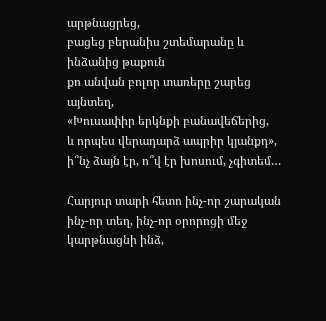արթնացրեց,
բացեց բերանիս շտեմարանը և ինձանից թաքուն
քո անվան բոլոր տառերը շարեց այնտեղ,
«Խուսափիր երկնքի բանավեճերից,
և որպես վերադարձ ապրիր կյանքդ»,
ի՞նչ ձայն էր, ո՞վ էր խոսում, չգիտեմ…

Հարյուր տարի հետո ինչ-որ շարական
ինչ-որ տեղ, ինչ-որ օրորոցի մեջ կարթնացնի ինձ,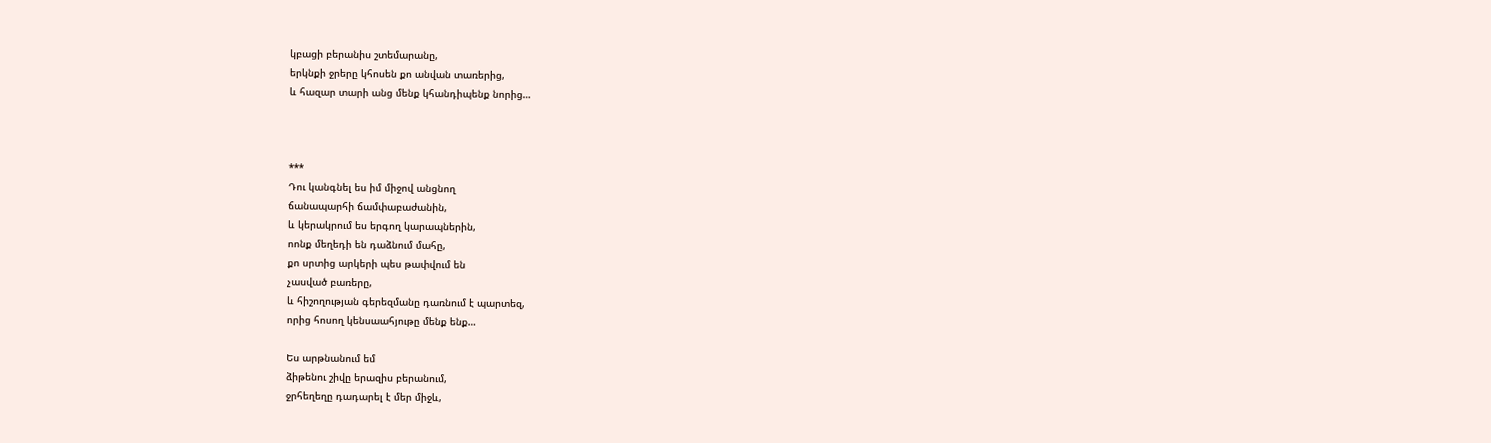կբացի բերանիս շտեմարանը,
երկնքի ջրերը կհոսեն քո անվան տառերից,
և հազար տարի անց մենք կհանդիպենք նորից…



***
Դու կանգնել ես իմ միջով անցնող
ճանապարհի ճամփաբաժանին,
և կերակրում ես երգող կարապներին,
ոոնք մեղեդի են դաձնում մահը,
քո սրտից արկերի պես թափվում են
չասված բառերը,
և հիշողության գերեզմանը դառնում է պարտեզ,
որից հոսող կենսաահյութը մենք ենք…

Ես արթնանում եմ
ձիթենու շիվը երազիս բերանում,
ջրհեղեղը դադարել է մեր միջև,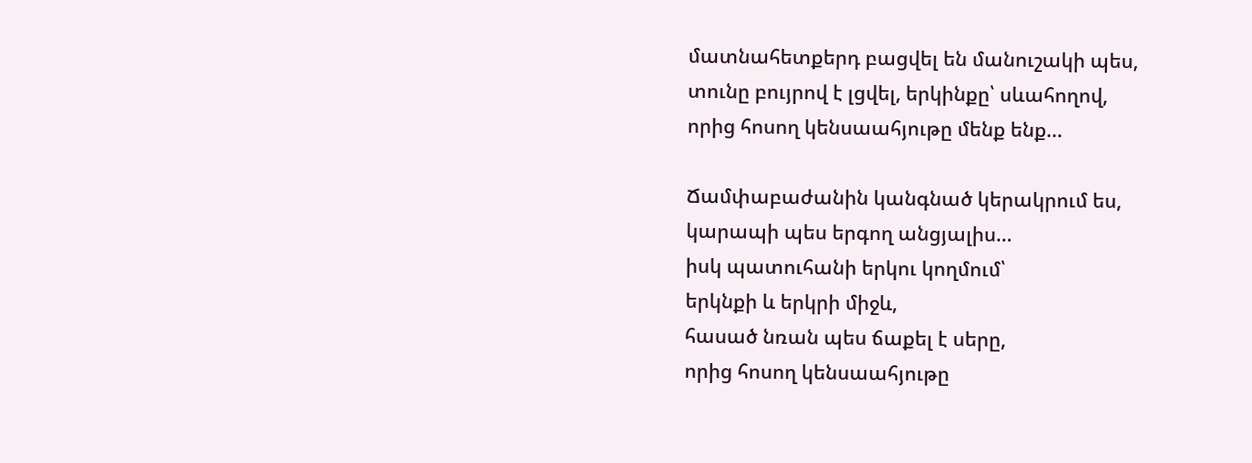մատնահետքերդ բացվել են մանուշակի պես,
տունը բույրով է լցվել, երկինքը՝ սևահողով,
որից հոսող կենսաահյութը մենք ենք…

Ճամփաբաժանին կանգնած կերակրում ես,
կարապի պես երգող անցյալիս…
իսկ պատուհանի երկու կողմում՝
երկնքի և երկրի միջև,
հասած նռան պես ճաքել է սերը,
որից հոսող կենսաահյութը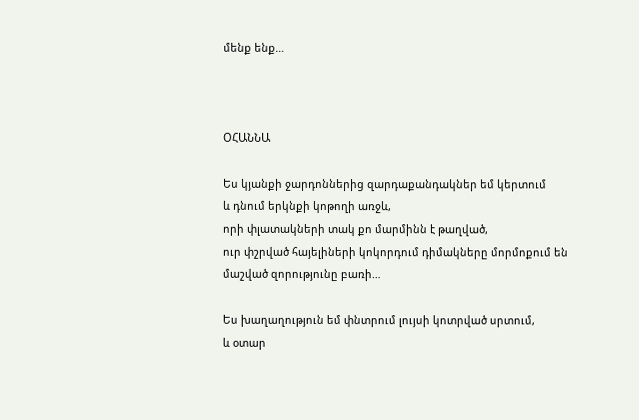մենք ենք…



ՕՀԱՆՆԱ

Ես կյանքի ջարդոններից զարդաքանդակներ եմ կերտում
և դնում երկնքի կոթողի առջև,
որի փլատակների տակ քո մարմինն է թաղված,
ուր փշրված հայելիների կոկորդում դիմակները մորմոքում են
մաշված զորությունը բառի…

Ես խաղաղություն եմ փնտրում լույսի կոտրված սրտում,
և օտար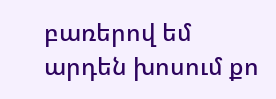բառերով եմ արդեն խոսում քո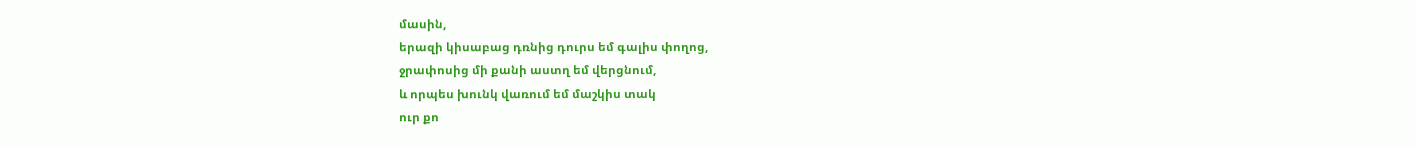մասին,
երազի կիսաբաց դռնից դուրս եմ գալիս փողոց,
ջրափոսից մի քանի աստղ եմ վերցնում,
և որպես խունկ վառում եմ մաշկիս տակ
ուր քո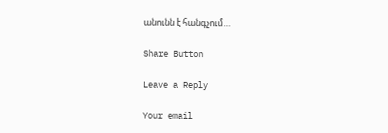անունն է հանգչում…

Share Button

Leave a Reply

Your email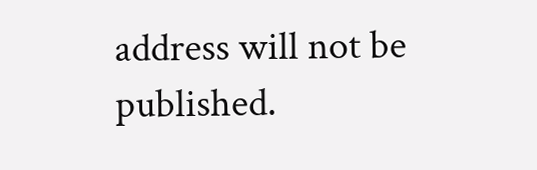address will not be published.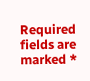Required fields are marked *